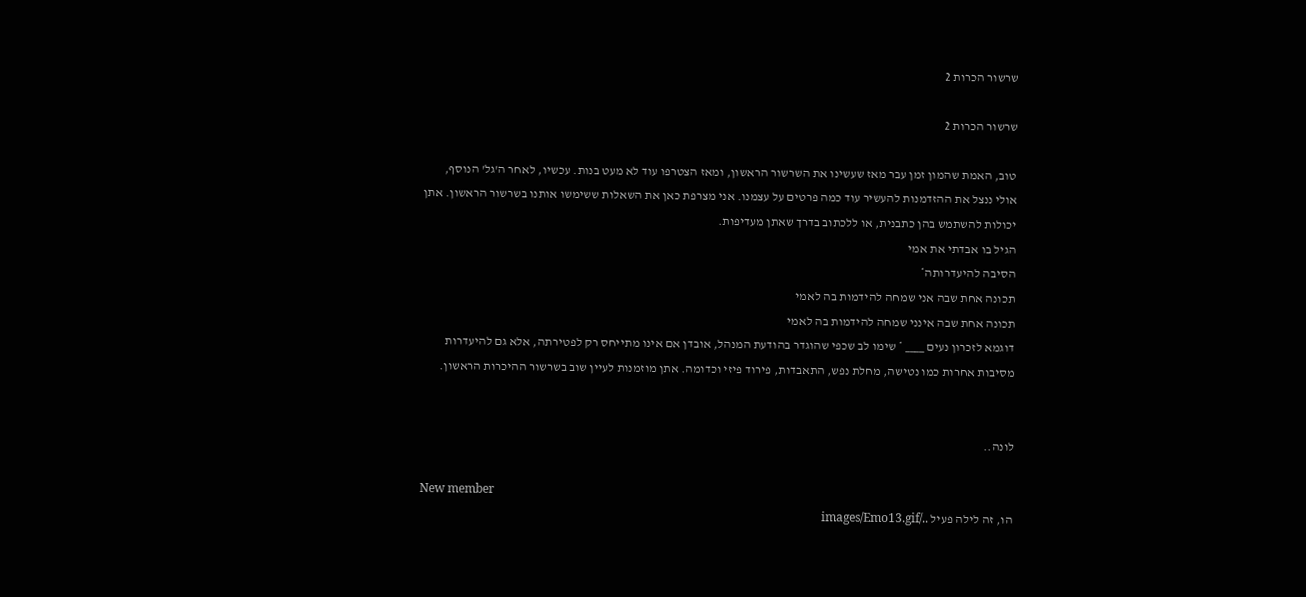שרשור הכרות 2

שרשור הכרות 2

טוב, האמת שהמון זמן עבר מאז שעשינו את השרשור הראשון, ומאז הצטרפו עוד לא מעט בנות. עכשיו, לאחר ה'גל' הנוסף, אולי ננצל את ההזדמנות להעשיר עוד כמה פרטים על עצמנו. אני מצרפת כאן את השאלות ששימשו אותנו בשרשור הראשון. אתן יכולות להשתמש בהן כתבנית, או ללכתוב בדרך שאתן מעדיפות.
הגיל בו אבדתי את אמי
הסיבה להיעדרותה*
תכונה אחת שבה אני שמחה להידמות בה לאמי
תכונה אחת שבה אינני שמחה להידמות בה לאמי
דוגמא לזכרון נעים ____ * שימו לב שכפי שהוגדר בהודעת המנהל, אובדן אם אינו מתייחס רק לפטירתה, אלא גם להיעדרות מסיבות אחרות כמו נטישה, מחלת נפש, התאבדות, פירוד פיזי וכדומה. אתן מוזמנות לעיין שוב בשרשור ההיכרות הראשון.


לונה..

New member
הו, זה לילה פעיל ../images/Emo13.gif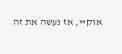אוקיי, אז נעשה את זה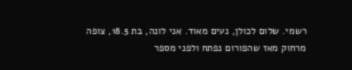רשמי. שלום לכולן, נעים מאוד. אני לונה, בת 18.5, צופה מרחוק מאז שהפורום נפתח ולפני מספר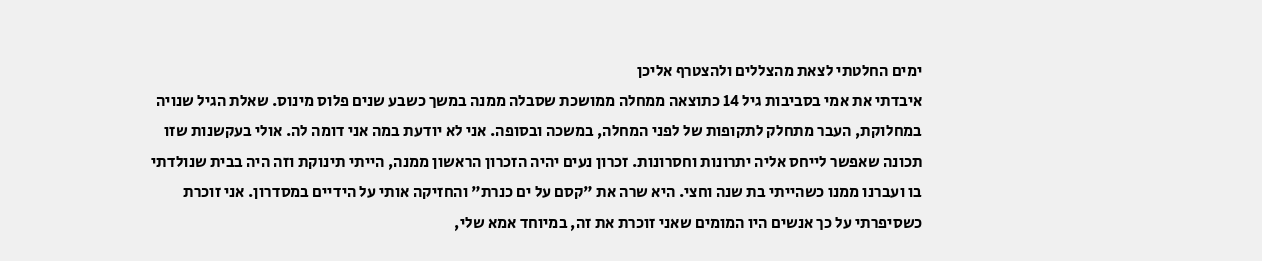ימים החלטתי לצאת מהצללים ולהצטרף אליכן
איבדתי את אמי בסביבות גיל 14 כתוצאה ממחלה ממושכת שסבלה ממנה במשך כשבע שנים פלוס מינוס. שאלת הגיל שנויה במחלוקת, העבר מתחלק לתקופות של לפני המחלה, במשכה ובסופה. אני לא יודעת במה אני דומה לה. אולי בעקשנות שזו תכונה שאפשר לייחס אליה יתרונות וחסרונות. זכרון נעים יהיה הזכרון הראשון ממנה, הייתי תינוקת וזה היה בבית שנולדתי בו ועברנו ממנו כשהייתי בת שנה וחצי. היא שרה את "קסם על ים כנרת" והחזיקה אותי על הידיים במסדרון. אני זוכרת כשסיפרתי על כך אנשים היו המומים שאני זוכרת את זה, במיוחד אמא שלי,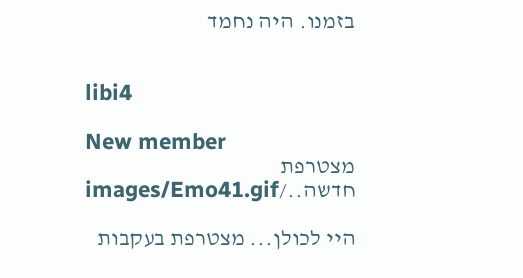בזמנו. היה נחמד


libi4

New member
מצטרפת חדשה../images/Emo41.gif

היי לכולן... מצטרפת בעקבות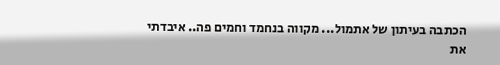הכתבה בעיתון של אתמול... מקווה בנחמד וחמים פה.. איבדתי את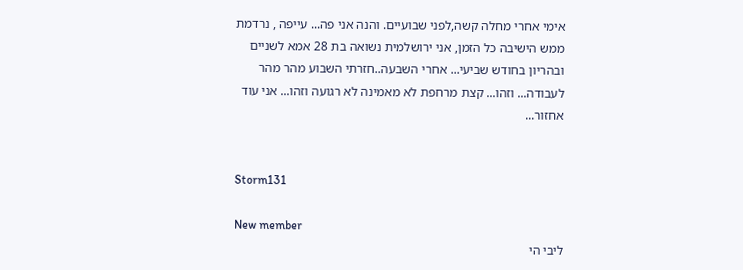אימי אחרי מחלה קשה,לפני שבועיים. והנה אני פה... עייפה , נרדמת ממש הישיבה כל הזמן, אני ירושלמית נשואה בת 28 אמא לשניים ובהריון בחודש שביעי... אחרי השבעה..חזרתי השבוע מהר מהר לעבודה... וזהו... קצת מרחפת לא מאמינה לא רגועה וזהו... אני עוד אחזור...


Storm131

New member
ליבי הי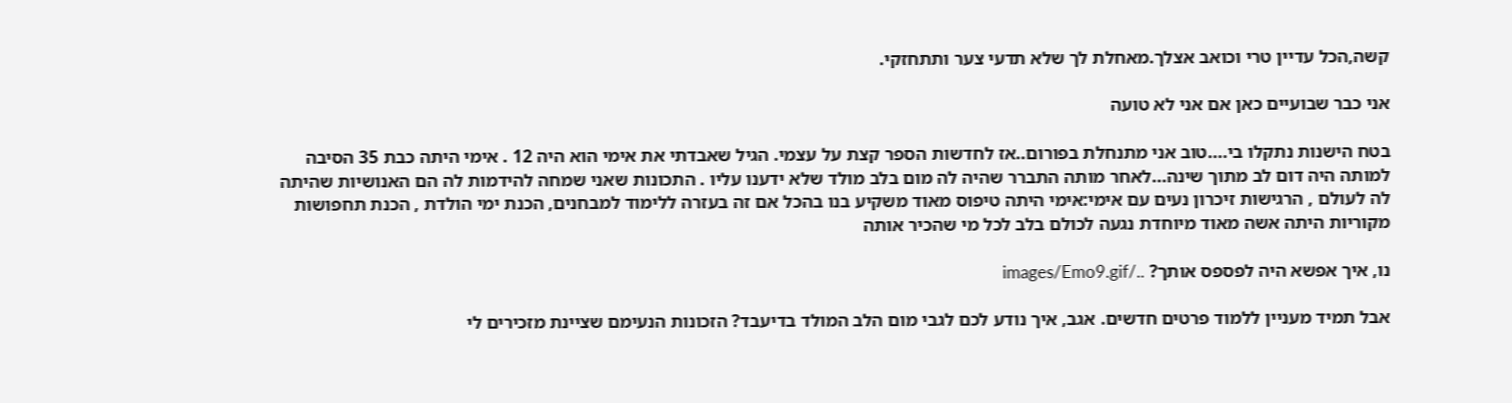קשה,הכל עדיין טרי וכואב אצלך.מאחלת לך שלא תדעי צער ותתחזקי.

אני כבר שבועיים כאן אם אני לא טועה

בטח הישנות נתקלו בי....טוב אני מתנחלת בפורום..אז לחדשות הספר קצת על עצמי. הגיל שאבדתי את אימי הוא היה 12 . אימי היתה כבת 35 הסיבה למותה היה דום לב מתוך שינה...לאחר מותה התברר שהיה לה מום בלב מולד שלא ידענו עליו . התכונות שאני שמחה להידמות לה הם האנושיות שהיתה לה לעולם , הרגישות זיכרון נעים עם אימי:אימי היתה טיפוס מאוד משקיע בנו בהכל אם זה בעזרה ללימוד למבחנים, הכנת ימי הולדת , הכנת תחפושות מקוריות היתה אשה מאוד מיוחדת נגעה לכולם בלב לכל מי שהכיר אותה

נו, איך אפשא היה לפספס אותך? ../images/Emo9.gif

אבל תמיד מעניין ללמוד פרטים חדשים. אגב, איך נודע לכם לגבי מום הלב המולד בדיעבד? הזכונות הנעימם שציינת מזכירים לי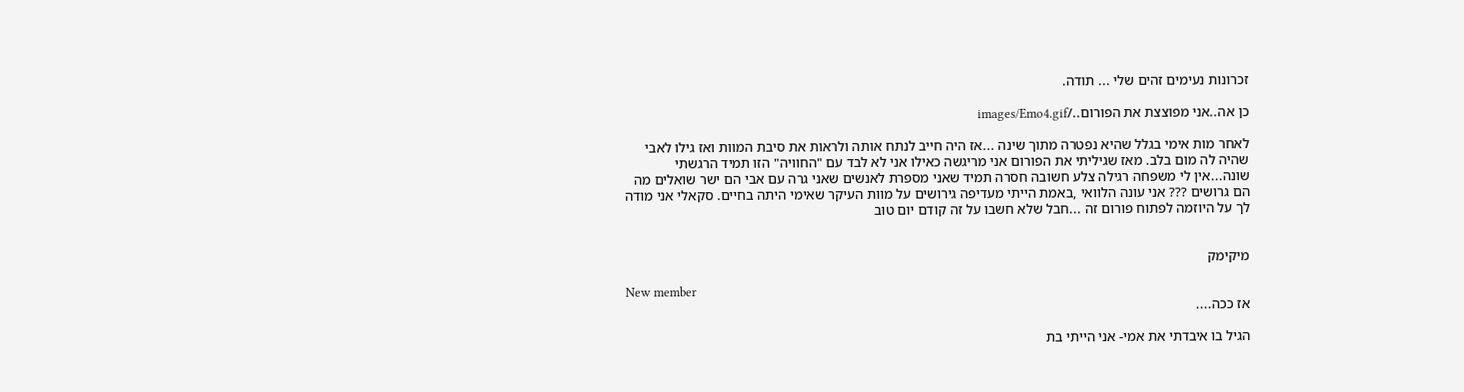זכרונות נעימים זהים שלי ... תודה.

כן אה..אני מפוצצת את הפורום../images/Emo4.gif

לאחר מות אימי בגלל שהיא נפטרה מתוך שינה ...אז היה חייב לנתח אותה ולראות את סיבת המוות ואז גילו לאבי שהיה לה מום בלב. מאז שגיליתי את הפורום אני מריגשה כאילו אני לא לבד עם "החוויה" הזו תמיד הרגשתי שונה...אין לי משפחה רגילה צלע חשובה חסרה תמיד שאני מספרת לאנשים שאני גרה עם אבי הם ישר שואלים מה הם גרושים ??? אני עונה הלוואי ,באמת הייתי מעדיפה גירושים על מוות העיקר שאימי היתה בחיים. סקאלי אני מודה לך על היוזמה לפתוח פורום זה ...חבל שלא חשבו על זה קודם יום טוב


מיקימק

New member
אז ככה....

הגיל בו איבדתי את אמי- אני הייתי בת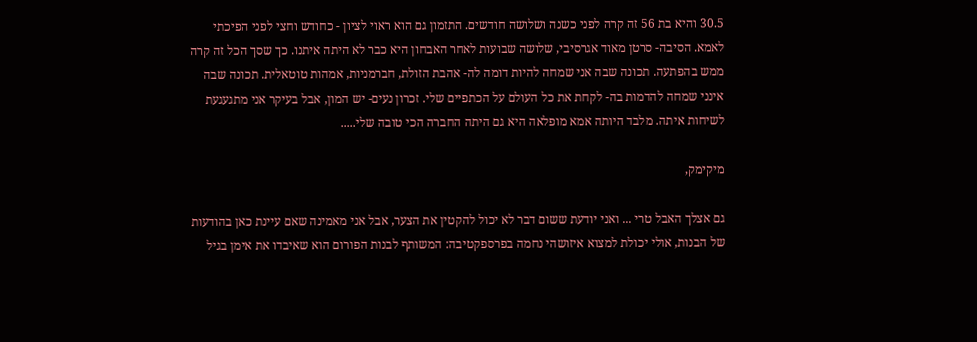30.5 והיא בת 56 זה קרה לפני כשנה ושלושה חודשים. התזמון גם הוא ראוי לציון - כחודש וחצי לפני הפיכתי לאמא. הסיבה- סרטן מאוד אגרסיבי, שלושה שבועות לאחר האבחון היא כבר לא היתה איתנו. כך שסך הכל זה קרה ממש בהפתעה. תכונה שבה אני שמחה להיות דומה לה- אהבת הזולת, חברמניות, אמהות טוטאלית. תכונה שבה אינני שמחה להדמות בה- לקחת את כל העולם על הכתפיים שלי. זכרון נעים- יש המון, אבל בעיקר אני מתגעגעת לשיחות איתה. מלבד היותה אמא מופלאה היא גם היתה החברה הכי טובה שלי.....

מיקימק,

גם אצלך האבל טרי ... ואני יודעת ששום דבר לא יכול להקטין את הצער, אבל אני מאמינה שאם עיינת כאן בהודעות של הבנות, אולי יכולת למצוא איזושהי נחמה בפרספקטיבה: המשותף לבנות הפורום הוא שאיבדו את אימן בגיל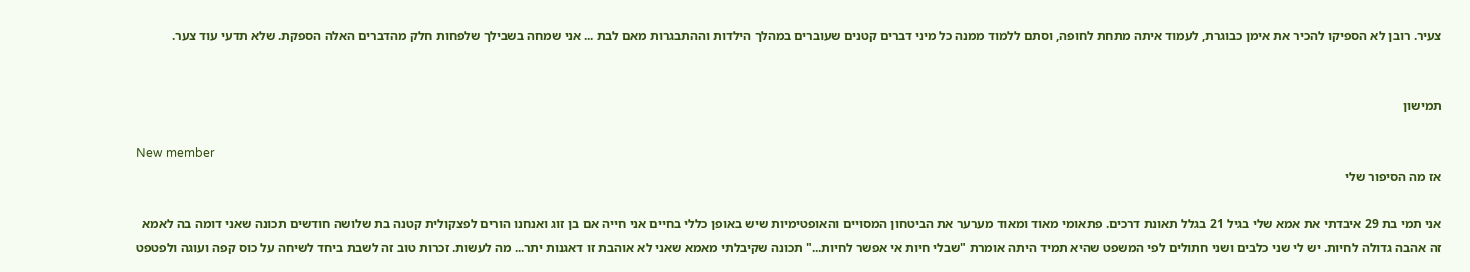צעיר. רובן לא הספיקו להכיר את אימן כבוגרת, לעמוד איתה מתחת לחופה, וסתם ללמוד ממנה כל מיני דברים קטנים שעוברים במהלך הילדות וההתבגרות מאם לבת ... אני שמחה בשבילך שלפחות חלק מהדברים האלה הספקת. שלא תדעי עוד צער.


תמישון

New member
אז מה הסיפור שלי

אני תמי בת 29 איבדתי את אמא שלי בגיל 21 בגלל תאונת דרכים. פתאומי מאוד ומאוד מערער את הביטחון המסויים והאופטימיות שיש באופן כללי בחיים אני חייה אם בן זוג ואנחנו הורים לפצקולית קטנה בת שלושה חודשים תכונה שאני דומה בה לאמא זה אהבה גדולה לחיות. יש לי שני כלבים ושני חתולים לפי המשפט שהיא תמיד היתה אומרת "שבלי חיות אי אפשר לחיות..." תכונה שקיבלתי מאמא שאני לא אוהבת זו דאגנות יתר... מה לעשות. זכרות טוב זה לשבת ביחד לשיחה על כוס קפה ועוגה ולפטפט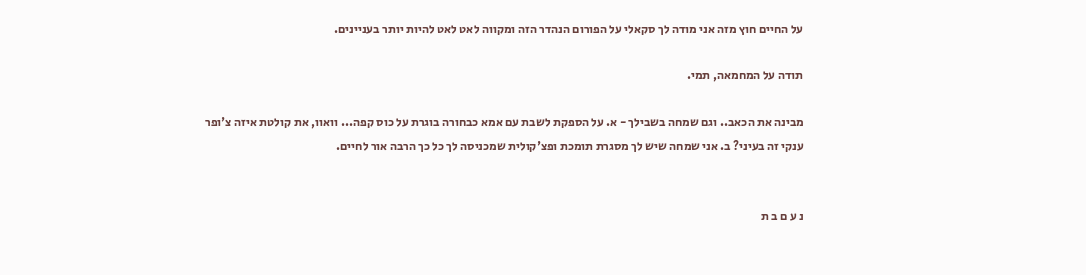על החיים חוץ מזה אני מודה לך סקאלי על הפורום הנהדר הזה ומקווה לאט לאט להיות יותר בעניינים.

תודה על המחמאה, תמי.

מבינה את הכאב.. וגם שמחה בשבילך - א. על הספקת לשבת עם אמא כבחורה בוגרת על כוס קפה... וואוו, את קולטת איזה צ'ופר ענקי זה בעיני? ב. אני שמחה שיש לך מסגרת תומכת ופצ'קולית שמכניסה לך כל כך הרבה אור לחיים.


נ ע ם ב ת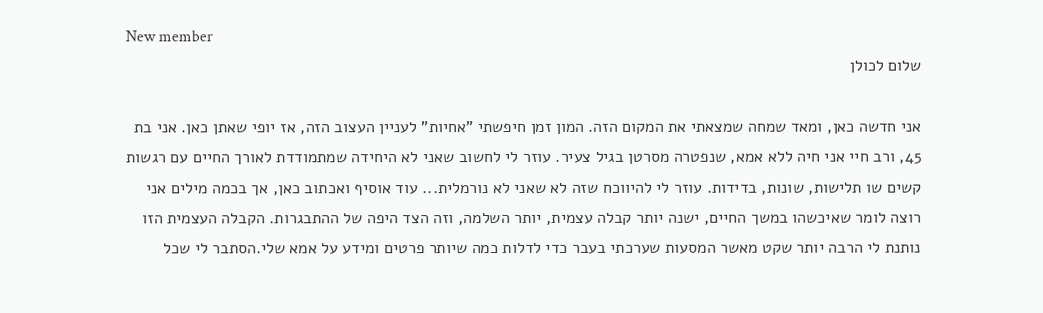New member
שלום לכולן

אני חדשה כאן, ומאד שמחה שמצאתי את המקום הזה. המון זמן חיפשתי "אחיות" לעניין העצוב הזה, אז יופי שאתן כאן. אני בת 45, ורב חיי אני חיה ללא אמא, שנפטרה מסרטן בגיל צעיר. עוזר לי לחשוב שאני לא היחידה שמתמודדת לאורך החיים עם רגשות קשים שו תלישות, שונות, בדידות. עוזר לי להיווכח שזה לא שאני לא נורמלית... עוד אוסיף ואכתוב כאן, אך בכמה מילים אני רוצה לומר שאיכשהו במשך החיים, ישנה יותר קבלה עצמית, יותר השלמה, וזה הצד היפה של ההתבגרות. הקבלה העצמית הזו נותנת לי הרבה יותר שקט מאשר המסעות שערכתי בעבר כדי לדלות כמה שיותר פרטים ומידע על אמא שלי.הסתבר לי שכל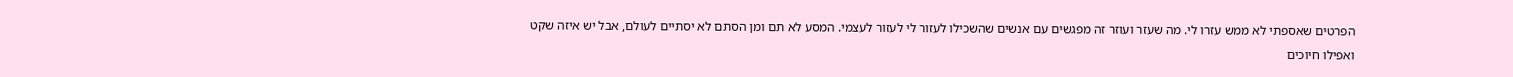הפרטים שאספתי לא ממש עזרו לי. מה שעזר ועוזר זה מפגשים עם אנשים שהשכילו לעזור לי לעזור לעצמי. המסע לא תם ומן הסתם לא יסתיים לעולם, אבל יש איזה שקט ואפילו חיוכים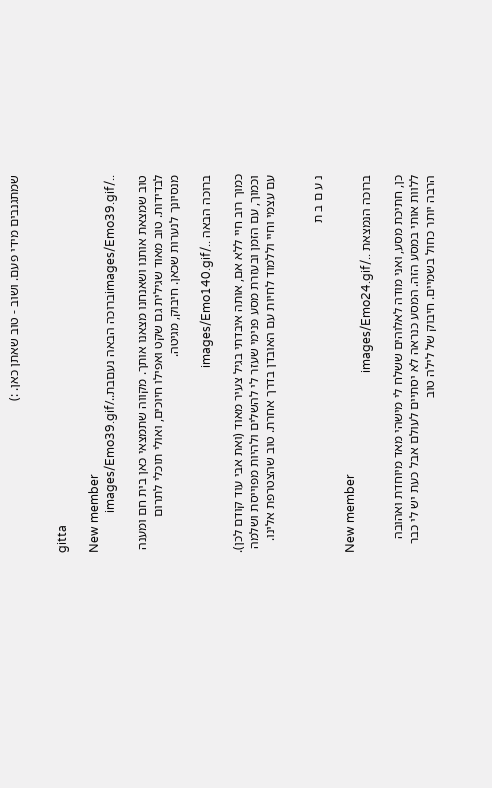שמתגנבים מידי פעם. ושוב - טוב שאתן כאן. :)


gitta

New member
../images/Emo39.gifברוכה הבאה נעםבת../images/Emo39.gif

טוב שמצאת אותנו ושאנחנו מצאנו אותך. מקווה שתמצאי כאן בית חם ומענה לבדידות. טוב מאוד שגילית גם שקט ואפילו חיוכים, ואולי תוכלי לתרום מנסיונך לנערות שכאן. חיבוק, מגיטה.

ברוכה הבאה ../images/Emo140.gif

כמוך רוב חיי ללא אם, אותה איבדתי בגיל צעיר מאוד (ואת אבי עוד קודם לכן). וכמוך, עם הזמן ובעזרת מסע פנימי שעזר לי להשלים ולהיות מפוייסת ושלמה עם עצמי וחיי וללמוד לחיות עם האובדן בדרך אחרת. טוב שהצטרפת אלינו.


נ ע ם ב ת

New member
ברוכה הנמצאת ../images/Emo24.gif

כן, חתיכת מסע, ואני מודה לאלוהים ששלח לי מישהי מאד מיוחדת ואהובה ללוות אותי במסע הזה. המסע כנראה לא יסתיים לעולם אבל כעת יש לי כבר הרבה יותר כחול בשמיים. חיבוק של לילה טוב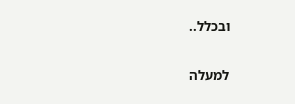ובכלל..

למעלה